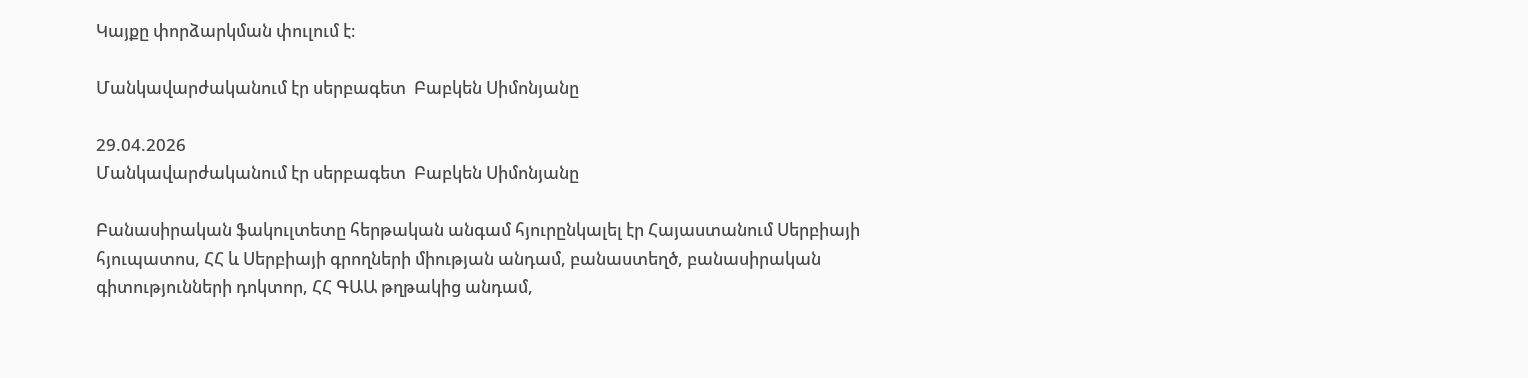Կայքը փորձարկման փուլում է։

Մանկավարժականում էր սերբագետ  Բաբկեն Սիմոնյանը

29.04.2026
Մանկավարժականում էր սերբագետ  Բաբկեն Սիմոնյանը

Բանասիրական ֆակուլտետը հերթական անգամ հյուրընկալել էր Հայաստանում Սերբիայի հյուպատոս, ՀՀ և Սերբիայի գրողների միության անդամ, բանաստեղծ, բանասիրական գիտությունների դոկտոր, ՀՀ ԳԱԱ թղթակից անդամ,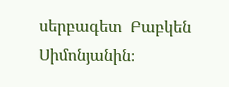սերբագետ  Բաբկեն Սիմոնյանին։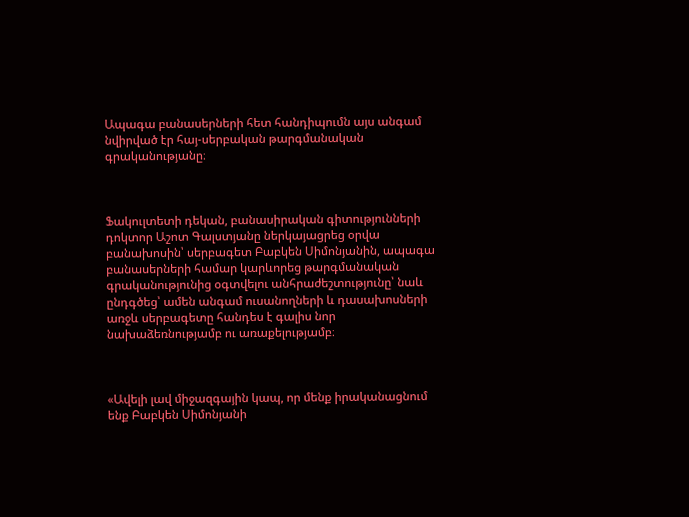Ապագա բանասերների հետ հանդիպումն այս անգամ նվիրված էր հայ-սերբական թարգմանական գրականությանը։



Ֆակուլտետի դեկան, բանասիրական գիտությունների դոկտոր Աշոտ Գալստյանը ներկայացրեց օրվա բանախոսին՝ սերբագետ Բաբկեն Սիմոնյանին, ապագա բանասերների համար կարևորեց թարգմանական գրականությունից օգտվելու անհրաժեշտությունը՝ նաև ընդգծեց՝ ամեն անգամ ուսանողների և դասախոսների առջև սերբագետը հանդես է գալիս նոր նախաձեռնությամբ ու առաքելությամբ։



«Ավելի լավ միջազգային կապ, որ մենք իրականացնում ենք Բաբկեն Սիմոնյանի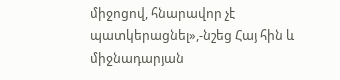միջոցով, հնարավոր չէ պատկերացնել»,-նշեց Հայ հին և միջնադարյան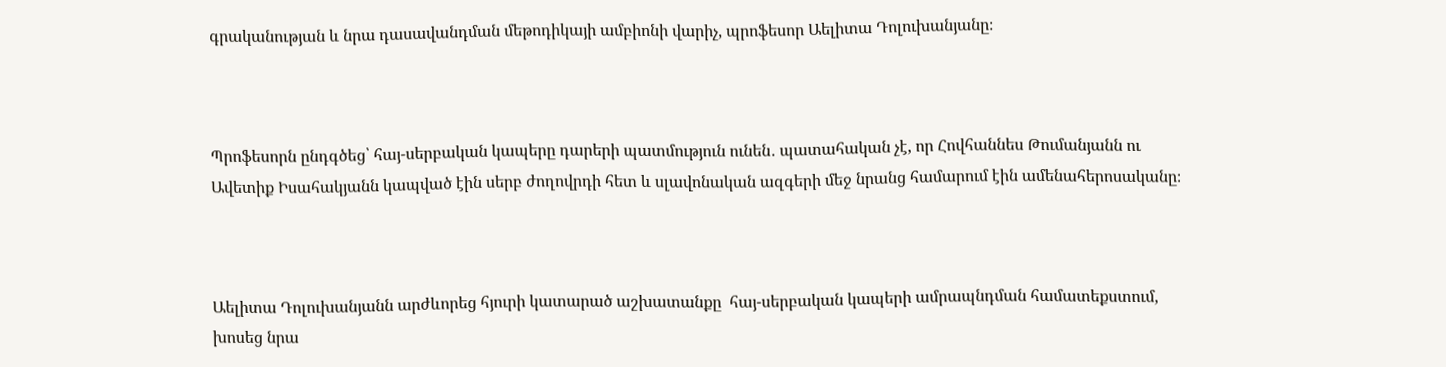գրականության և նրա դասավանդման մեթոդիկայի ամբիոնի վարիչ, պրոֆեսոր Աելիտա Դոլուխանյանը։



Պրոֆեսորն ընդգծեց՝ հայ-սերբական կապերը դարերի պատմություն ունեն․ պատահական չէ, որ Հովհաննես Թումանյանն ու Ավետիք Իսահակյանն կապված էին սերբ ժողովրդի հետ և սլավոնական ազգերի մեջ նրանց համարում էին ամենահերոսականը։



Աելիտա Դոլուխանյանն արժևորեց հյուրի կատարած աշխատանքը  հայ-սերբական կապերի ամրապնդման համատեքստում, խոսեց նրա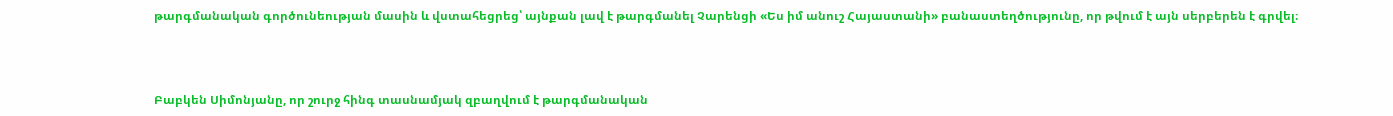թարգմանական գործունեության մասին և վստահեցրեց՝ այնքան լավ է թարգմանել Չարենցի «Ես իմ անուշ Հայաստանի» բանաստեղծությունը, որ թվում է այն սերբերեն է գրվել։



Բաբկեն Սիմոնյանը, որ շուրջ հինգ տասնամյակ զբաղվում է թարգմանական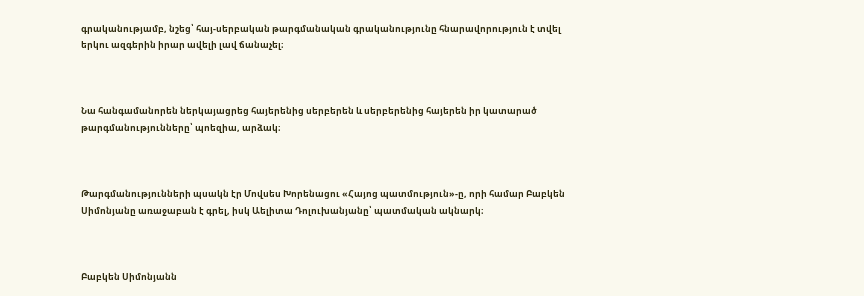գրականությամբ, նշեց՝ հայ-սերբական թարգմանական գրականությունը հնարավորություն է տվել երկու ազգերին իրար ավելի լավ ճանաչել։



Նա հանգամանորեն ներկայացրեց հայերենից սերբերեն և սերբերենից հայերեն իր կատարած թարգմանությունները՝ պոեզիա, արձակ։



Թարգմանությունների պսակն էր Մովսես Խորենացու «Հայոց պատմություն»-ը, որի համար Բաբկեն Սիմոնյանը առաջաբան է գրել, իսկ Աելիտա Դոլուխանյանը՝ պատմական ակնարկ։



Բաբկեն Սիմոնյանն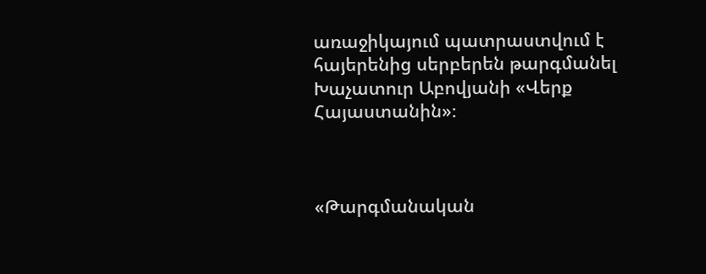առաջիկայում պատրաստվում է հայերենից սերբերեն թարգմանել Խաչատուր Աբովյանի «Վերք Հայաստանին»։



«Թարգմանական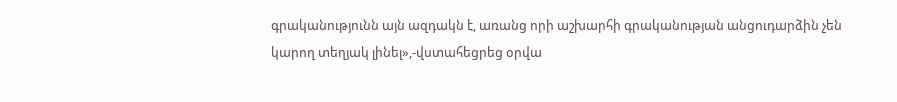գրականությունն այն ազդակն է, առանց որի աշխարհի գրականության անցուդարձին չեն կարող տեղյակ լինել»,-վստահեցրեց օրվա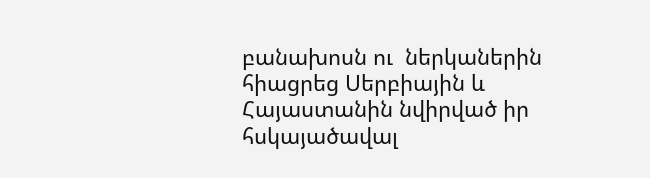բանախոսն ու  ներկաներին հիացրեց Սերբիային և Հայաստանին նվիրված իր հսկայածավալ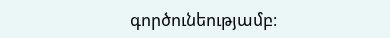գործունեությամբ։